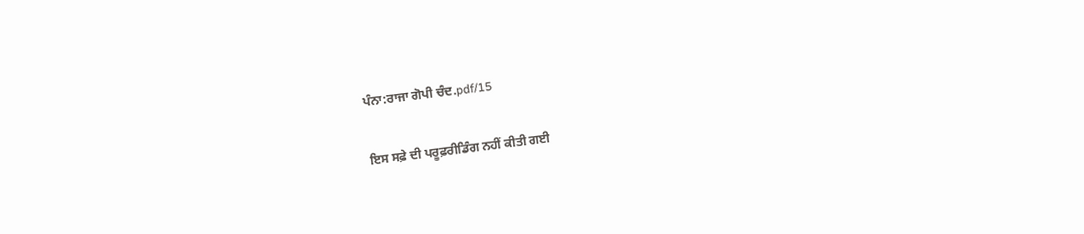ਪੰਨਾ:ਰਾਜਾ ਗੋਪੀ ਚੰਦ.pdf/15

ਇਸ ਸਫ਼ੇ ਦੀ ਪਰੂਫ਼ਰੀਡਿੰਗ ਨਹੀਂ ਕੀਤੀ ਗਈ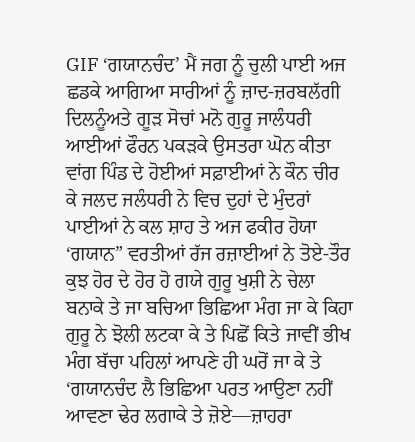GIF ‘ਗਯਾਨਚੰਦ’ ਮੈਂ ਜਗ ਨੂੰ ਚੁਲੀ ਪਾਈ ਅਜ ਛਡਕੇ ਆਗਿਆ ਸਾਰੀਆਂ ਨੂੰ ਜ਼ਾਦ-ਜ਼ਰਬਲੱਗੀ ਦਿਲਨੂੰਅਤੇ ਗੂੜ ਸੋਚਾਂ ਮਨੋ ਗੁਰੂ ਜਾਲੰਧਰੀ ਆਈਆਂ ਫੌਰਨ ਪਕੜਕੇ ਉਸਤਰਾ ਘੋਨ ਕੀਤਾ ਵਾਂਗ ਪਿੰਡ ਦੇ ਹੋਈਆਂ ਸਫ਼ਾਈਆਂ ਨੇ ਕੌਨ ਚੀਰ ਕੇ ਜਲਦ ਜਲੰਧਰੀ ਨੇ ਵਿਚ ਦੁਹਾਂ ਦੇ ਮੁੰਦਰਾਂ ਪਾਈਆਂ ਨੇ ਕਲ ਸ਼ਾਹ ਤੇ ਅਜ ਫਕੀਰ ਹੋਯਾ ‘ਗਯਾਨ” ਵਰਤੀਆਂ ਰੱਜ ਰਜ਼ਾਈਆਂ ਨੇ ਤੋਏ-ਤੌਰ ਕੁਝ ਹੋਰ ਦੇ ਹੋਰ ਹੋ ਗਯੇ ਗੁਰੂ ਖੁਸ਼ੀ ਨੇ ਚੇਲਾ ਬਨਾਕੇ ਤੇ ਜਾ ਬਚਿਆ ਭਿਛਿਆ ਮੰਗ ਜਾ ਕੇ ਕਿਹਾ ਗੁਰੂ ਨੇ ਝੋਲੀ ਲਟਕਾ ਕੇ ਤੇ ਪਿਛੋਂ ਕਿਤੇ ਜਾਵੀਂ ਭੀਖ ਮੰਗ ਬੱਚਾ ਪਹਿਲਾਂ ਆਪਣੇ ਹੀ ਘਰੋਂ ਜਾ ਕੇ ਤੇ ‘ਗਯਾਨਚੰਦ ਲੈ ਭਿਛਿਆ ਪਰਤ ਆਉਣਾ ਨਹੀਂ ਆਵਣਾ ਢੇਰ ਲਗਾਕੇ ਤੇ ਜ਼ੋਏ—ਜ਼ਾਹਰਾ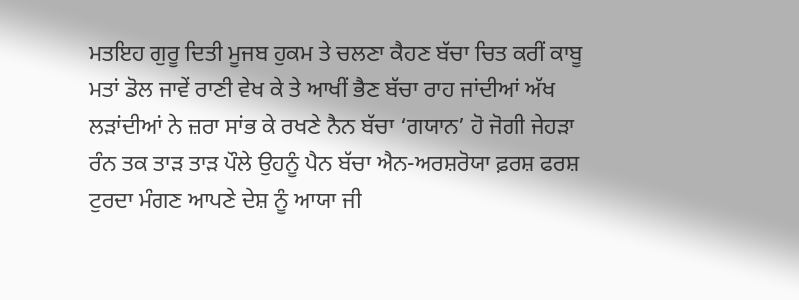ਮਤਇਹ ਗੁਰੂ ਦਿਤੀ ਮੂਜਬ ਹੁਕਮ ਤੇ ਚਲਣਾ ਕੈਹਣ ਬੱਚਾ ਚਿਤ ਕਰੀਂ ਕਾਬੂ ਮਤਾਂ ਡੋਲ ਜਾਵੇਂ ਰਾਣੀ ਵੇਖ ਕੇ ਤੇ ਆਖੀਂ ਭੈਣ ਬੱਚਾ ਰਾਹ ਜਾਂਦੀਆਂ ਅੱਖ ਲੜਾਂਦੀਆਂ ਨੇ ਜ਼ਰਾ ਸਾਂਭ ਕੇ ਰਖਣੇ ਨੈਨ ਬੱਚਾ ‘ਗਯਾਨ’ ਹੋ ਜੋਗੀ ਜੇਹੜਾ ਰੰਨ ਤਕ ਤਾੜ ਤਾੜ ਪੌਲੇ ਉਹਨੂੰ ਪੈਨ ਬੱਚਾ ਐਨ-ਅਰਸ਼ਰੋਯਾ ਫ਼ਰਸ਼ ਫਰਸ਼ ਟੁਰਦਾ ਮੰਗਣ ਆਪਣੇ ਦੇਸ਼ ਨੂੰ ਆਯਾ ਜੀ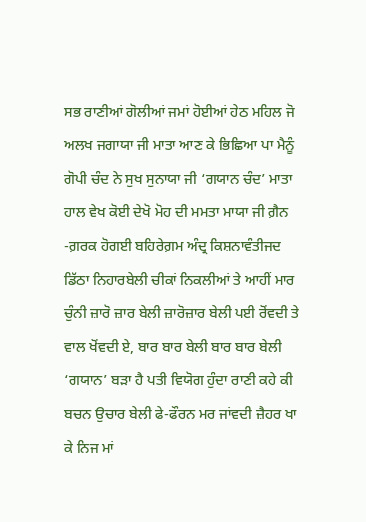ਸਭ ਰਾਣੀਆਂ ਗੋਲੀਆਂ ਜਮਾਂ ਹੋਈਆਂ ਹੇਠ ਮਹਿਲ ਜੋ ਅਲਖ ਜਗਾਯਾ ਜੀ ਮਾਤਾ ਆਣ ਕੇ ਭਿਛਿਆ ਪਾ ਮੈਨੂੰ ਗੋਪੀ ਚੰਦ ਨੇ ਸੁਖ ਸੁਨਾਯਾ ਜੀ ‘ਗਯਾਨ ਚੰਦ’ ਮਾਤਾ ਹਾਲ ਵੇਖ ਕੋਈ ਦੇਖੋ ਮੋਹ ਦੀ ਮਮਤਾ ਮਾਯਾ ਜੀ ਗ਼ੈਨ -ਗ਼ਰਕ ਹੋਗਈ ਬਹਿਰੇਗ਼ਮ ਅੰਦ੍ਰ ਕਿਸ਼ਨਾਵੰਤੀਜਦ ਡਿੱਠਾ ਨਿਹਾਰਬੇਲੀ ਚੀਕਾਂ ਨਿਕਲੀਆਂ ਤੇ ਆਹੀਂ ਮਾਰ ਚੁੰਨੀ ਜ਼ਾਰੋ ਜ਼ਾਰ ਬੇਲੀ ਜ਼ਾਰੋਜ਼ਾਰ ਬੇਲੀ ਪਈ ਰੋਂਵਦੀ ਤੇ ਵਾਲ ਖੋਂਵਦੀ ਏ, ਬਾਰ ਬਾਰ ਬੇਲੀ ਬਾਰ ਬਾਰ ਬੇਲੀ ‘ਗਯਾਨ’ ਬੜਾ ਹੈ ਪਤੀ ਵਿਯੋਗ ਹੁੰਦਾ ਰਾਣੀ ਕਹੇ ਕੀ ਬਚਨ ਉਚਾਰ ਬੇਲੀ ਫੇ-ਫੌਰਨ ਮਰ ਜਾਂਵਦੀ ਜ਼ੈਹਰ ਖਾ ਕੇ ਨਿਜ ਮਾਂ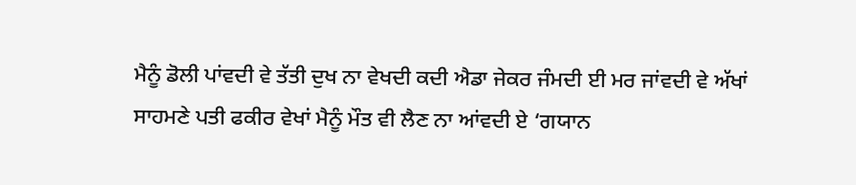ਮੈਨੂੰ ਡੋਲੀ ਪਾਂਵਦੀ ਵੇ ਤੱਤੀ ਦੁਖ ਨਾ ਵੇਖਦੀ ਕਦੀ ਐਡਾ ਜੇਕਰ ਜੰਮਦੀ ਈ ਮਰ ਜਾਂਵਦੀ ਵੇ ਅੱਖਾਂ ਸਾਹਮਣੇ ਪਤੀ ਫਕੀਰ ਵੇਖਾਂ ਮੈਨੂੰ ਮੌਤ ਵੀ ਲੈਣ ਨਾ ਆਂਵਦੀ ਏ ‘ਗਯਾਨ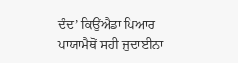ਦੰਦ’ ਕਿਉਂਐਡਾ ਪਿਆਰ ਪਾਯਾਮੈਥੋਂ ਸਹੀ ਜੁਦਾਈਨਾ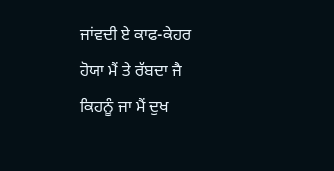ਜਾਂਵਦੀ ਏ ਕਾਫ-ਕੇਹਰ ਹੋਯਾ ਮੈਂ ਤੇ ਰੱਬਦਾ ਜੈ ਕਿਹਨੂੰ ਜਾ ਮੈਂ ਦੁਖ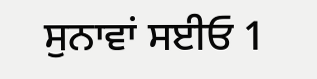ਸੁਨਾਵਾਂ ਸਈਓ 1